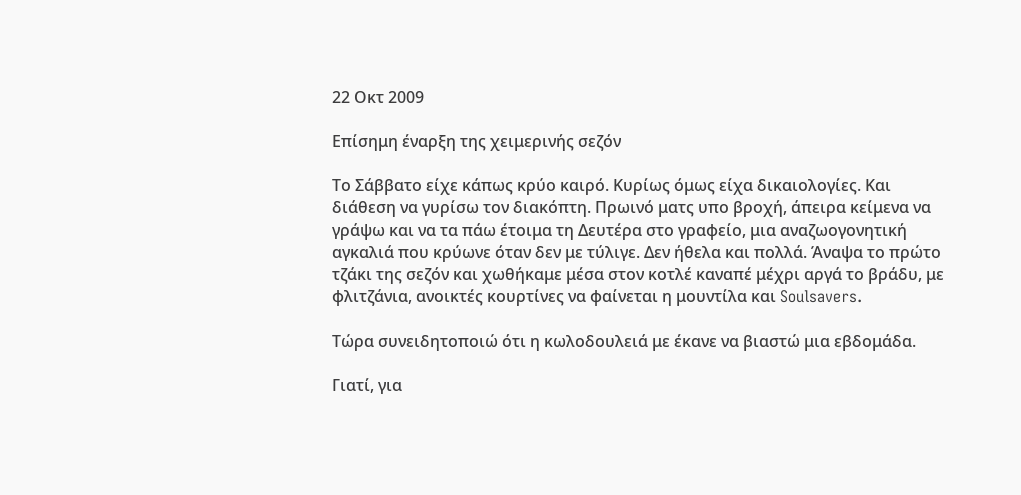22 Οκτ 2009

Επίσημη έναρξη της χειμερινής σεζόν

Το Σάββατο είχε κάπως κρύο καιρό. Κυρίως όμως είχα δικαιολογίες. Και διάθεση να γυρίσω τον διακόπτη. Πρωινό ματς υπο βροχή, άπειρα κείμενα να γράψω και να τα πάω έτοιμα τη Δευτέρα στο γραφείο, μια αναζωογονητική αγκαλιά που κρύωνε όταν δεν με τύλιγε. Δεν ήθελα και πολλά. Άναψα το πρώτο τζάκι της σεζόν και χωθήκαμε μέσα στον κοτλέ καναπέ μέχρι αργά το βράδυ, με φλιτζάνια, ανοικτές κουρτίνες να φαίνεται η μουντίλα και Soulsavers.

Τώρα συνειδητοποιώ ότι η κωλοδουλειά με έκανε να βιαστώ μια εβδομάδα.

Γιατί, για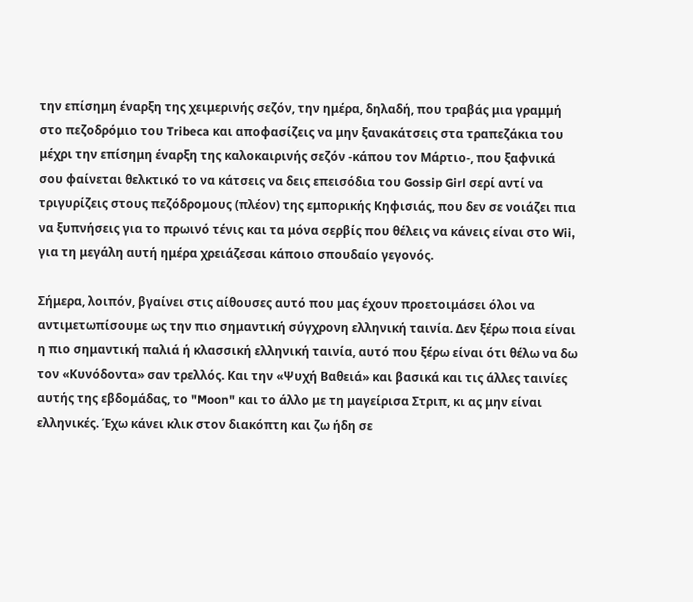την επίσημη έναρξη της χειμερινής σεζόν, την ημέρα, δηλαδή, που τραβάς μια γραμμή στο πεζοδρόμιο του Tribeca και αποφασίζεις να μην ξανακάτσεις στα τραπεζάκια του μέχρι την επίσημη έναρξη της καλοκαιρινής σεζόν -κάπου τον Μάρτιο-, που ξαφνικά σου φαίνεται θελκτικό το να κάτσεις να δεις επεισόδια του Gossip Girl σερί αντί να τριγυρίζεις στους πεζόδρομους (πλέον) της εμπορικής Κηφισιάς, που δεν σε νοιάζει πια να ξυπνήσεις για το πρωινό τένις και τα μόνα σερβίς που θέλεις να κάνεις είναι στο Wii, για τη μεγάλη αυτή ημέρα χρειάζεσαι κάποιο σπουδαίο γεγονός.

Σήμερα, λοιπόν, βγαίνει στις αίθουσες αυτό που μας έχουν προετοιμάσει όλοι να αντιμετωπίσουμε ως την πιο σημαντική σύγχρονη ελληνική ταινία. Δεν ξέρω ποια είναι η πιο σημαντική παλιά ή κλασσική ελληνική ταινία, αυτό που ξέρω είναι ότι θέλω να δω τον «Κυνόδοντα» σαν τρελλός. Και την «Ψυχή Βαθειά» και βασικά και τις άλλες ταινίες αυτής της εβδομάδας, το "Moon" και το άλλο με τη μαγείρισα Στριπ, κι ας μην είναι ελληνικές. Έχω κάνει κλικ στον διακόπτη και ζω ήδη σε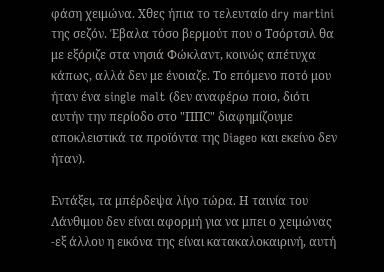φάση χειμώνα. Χθες ήπια το τελευταίο dry martini της σεζόν. Έβαλα τόσο βερμούτ που ο Τσόρτσιλ θα με εξόριζε στα νησιά Φώκλαντ, κοινώς απέτυχα κάπως, αλλά δεν με ένοιαζε. Το επόμενο ποτό μου ήταν ένα single malt (δεν αναφέρω ποιο, διότι αυτήν την περίοδο στο "ΠΠC" διαφημίζουμε αποκλειστικά τα προϊόντα της Diageo και εκείνο δεν ήταν).

Εντάξει, τα μπέρδεψα λίγο τώρα. Η ταινία του Λάνθιμου δεν είναι αφορμή για να μπει ο χειμώνας -εξ άλλου η εικόνα της είναι κατακαλοκαιρινή, αυτή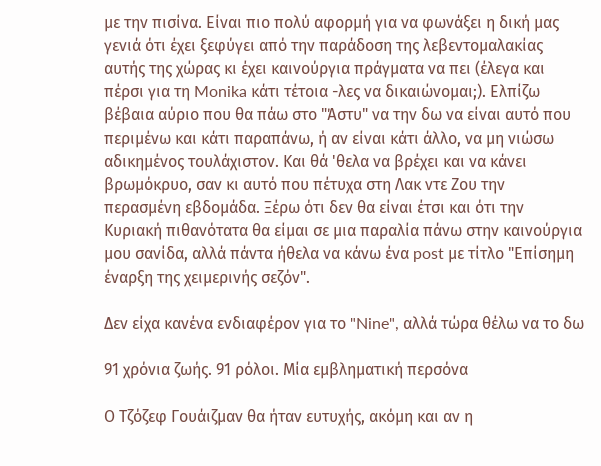με την πισίνα. Είναι πιο πολύ αφορμή για να φωνάξει η δική μας γενιά ότι έχει ξεφύγει από την παράδοση της λεβεντομαλακίας αυτής της χώρας κι έχει καινούργια πράγματα να πει (έλεγα και πέρσι για τη Monika κάτι τέτοια -λες να δικαιώνομαι;). Ελπίζω βέβαια αύριο που θα πάω στο "Άστυ" να την δω να είναι αυτό που περιμένω και κάτι παραπάνω, ή αν είναι κάτι άλλο, να μη νιώσω αδικημένος τουλάχιστον. Και θά 'θελα να βρέχει και να κάνει βρωμόκρυο, σαν κι αυτό που πέτυχα στη Λακ ντε Ζου την περασμένη εβδομάδα. Ξέρω ότι δεν θα είναι έτσι και ότι την Κυριακή πιθανότατα θα είμαι σε μια παραλία πάνω στην καινούργια μου σανίδα, αλλά πάντα ήθελα να κάνω ένα post με τίτλο "Επίσημη έναρξη της χειμερινής σεζόν".

Δεν είχα κανένα ενδιαφέρον για το "Nine", αλλά τώρα θέλω να το δω

91 χρόνια ζωής. 91 ρόλοι. Μία εμβληματική περσόνα

Ο Τζόζεφ Γουάιζμαν θα ήταν ευτυχής, ακόμη και αν η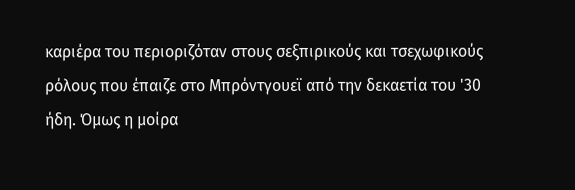καριέρα του περιοριζόταν στους σεξπιρικούς και τσεχωφικούς ρόλους που έπαιζε στο Μπρόντγουεϊ από την δεκαετία του '30 ήδη. Όμως η μοίρα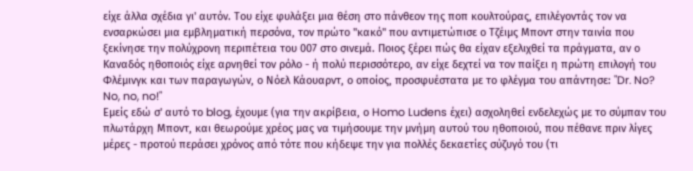είχε άλλα σχέδια γι' αυτόν. Του είχε φυλάξει μια θέση στο πάνθεον της ποπ κουλτούρας, επιλέγοντάς τον να ενσαρκώσει μια εμβληματική περσόνα, τον πρώτο "κακό" που αντιμετώπισε ο Τζέιμς Μποντ στην ταινία που ξεκίνησε την πολύχρονη περιπέτεια του 007 στο σινεμά. Ποιος ξέρει πώς θα είχαν εξελιχθεί τα πράγματα, αν ο Καναδός ηθοποιός είχε αρνηθεί τον ρόλο - ή πολύ περισσότερο, αν είχε δεχτεί να τον παίξει η πρώτη επιλογή του Φλέμινγκ και των παραγωγών, ο Νόελ Κάουαρντ, ο οποίος, προσφυέστατα με το φλέγμα του απάντησε: "Dr. No? No, no, no!"
Εμείς εδώ σ' αυτό το blog, έχουμε (για την ακρίβεια, ο Homo Ludens έχει) ασχοληθεί ενδελεχώς με το σύμπαν του πλωτάρχη Μποντ, και θεωρούμε χρέος μας να τιμήσουμε την μνήμη αυτού του ηθοποιού, που πέθανε πριν λίγες μέρες - προτού περάσει χρόνος από τότε που κήδεψε την για πολλές δεκαετίες σύζυγό του (τι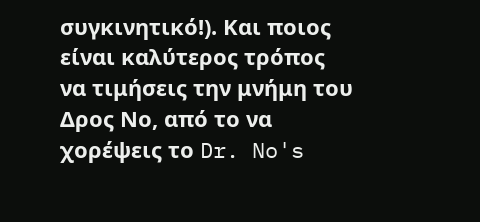συγκινητικό!). Και ποιος είναι καλύτερος τρόπος να τιμήσεις την μνήμη του Δρος Νο, από το να χορέψεις το Dr. No's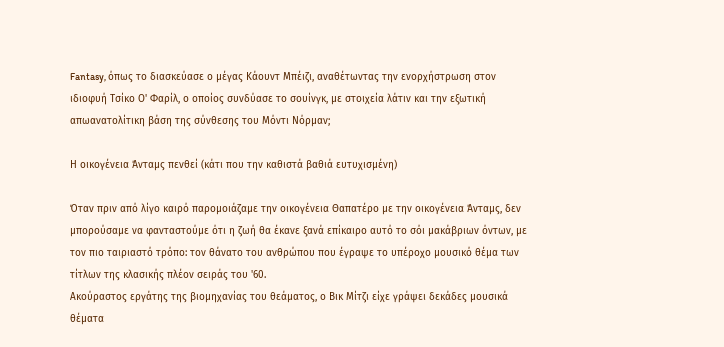Fantasy, όπως το διασκεύασε ο μέγας Κάουντ Μπέιζι, αναθέτωντας την ενορχήστρωση στον ιδιοφυή Τσίκο Ο' Φαρίλ, ο οποίος συνδύασε το σουίνγκ, με στοιχεία λάτιν και την εξωτική απωανατολίτικη βάση της σύνθεσης του Μόντι Νόρμαν;

Η οικογένεια Άνταμς πενθεί (κάτι που την καθιστά βαθιά ευτυχισμένη)

Όταν πριν από λίγο καιρό παρομοιάζαμε την οικογένεια Θαπατέρο με την οικογένεια Άνταμς, δεν μπορούσαμε να φανταστούμε ότι η ζωή θα έκανε ξανά επίκαιρο αυτό το σόι μακάβριων όντων, με τον πιο ταιριαστό τρόπο: τον θάνατο του ανθρώπου που έγραψε το υπέροχο μουσικό θέμα των τίτλων της κλασικής πλέον σειράς του '60.
Ακούραστος εργάτης της βιομηχανίας του θεάματος, ο Βικ Μίτζι είχε γράψει δεκάδες μουσικά θέματα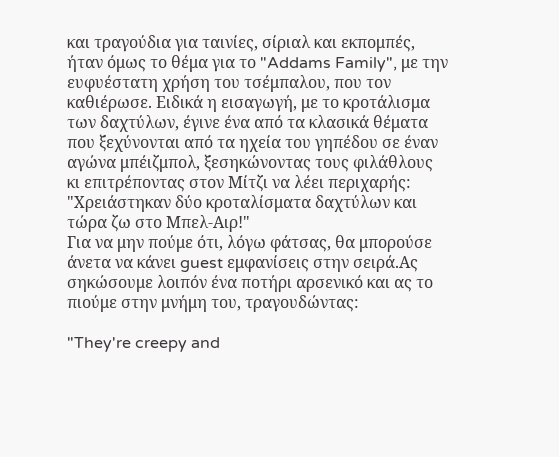και τραγούδια για ταινίες, σίριαλ και εκπομπές, ήταν όμως το θέμα για το "Addams Family", με την ευφυέστατη χρήση του τσέμπαλου, που τον καθιέρωσε. Ειδικά η εισαγωγή, με το κροτάλισμα των δαχτύλων, έγινε ένα από τα κλασικά θέματα που ξεχύνονται από τα ηχεία του γηπέδου σε έναν αγώνα μπέιζμπολ, ξεσηκώνοντας τους φιλάθλους κι επιτρέποντας στον Μίτζι να λέει περιχαρής: "Χρειάστηκαν δύο κροταλίσματα δαχτύλων και τώρα ζω στο Μπελ-Αιρ!"
Για να μην πούμε ότι, λόγω φάτσας, θα μπορούσε άνετα να κάνει guest εμφανίσεις στην σειρά.Ας σηκώσουμε λοιπόν ένα ποτήρι αρσενικό και ας το πιούμε στην μνήμη του, τραγουδώντας:

"They're creepy and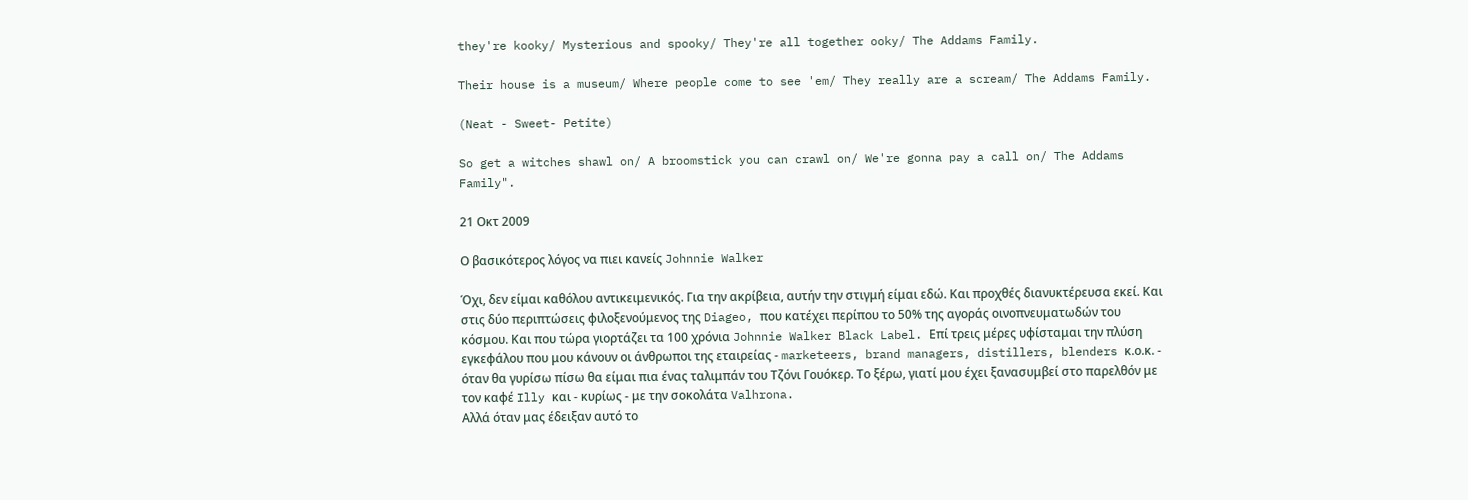they're kooky/ Mysterious and spooky/ They're all together ooky/ The Addams Family.

Their house is a museum/ Where people come to see 'em/ They really are a scream/ The Addams Family.

(Neat - Sweet- Petite)

So get a witches shawl on/ A broomstick you can crawl on/ We're gonna pay a call on/ The Addams Family".

21 Οκτ 2009

Ο βασικότερος λόγος να πιει κανείς Johnnie Walker

Όχι, δεν είμαι καθόλου αντικειμενικός. Για την ακρίβεια, αυτήν την στιγμή είμαι εδώ. Και προχθές διανυκτέρευσα εκεί. Και στις δύο περιπτώσεις φιλοξενούμενος της Diageo, που κατέχει περίπου το 50% της αγοράς οινοπνευματωδών του κόσμου. Και που τώρα γιορτάζει τα 100 χρόνια Johnnie Walker Black Label. Επί τρεις μέρες υφίσταμαι την πλύση εγκεφάλου που μου κάνουν οι άνθρωποι της εταιρείας - marketeers, brand managers, distillers, blenders κ.ο.κ. - όταν θα γυρίσω πίσω θα είμαι πια ένας ταλιμπάν του Τζόνι Γουόκερ. Το ξέρω, γιατί μου έχει ξανασυμβεί στο παρελθόν με τον καφέ Illy και - κυρίως - με την σοκολάτα Valhrona.
Αλλά όταν μας έδειξαν αυτό το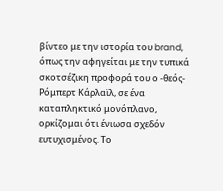βίντεο με την ιστορία του brand, όπως την αφηγείται με την τυπικά σκοτσέζικη προφορά του ο -θεός- Ρόμπερτ Κάρλαϊλ, σε ένα καταπληκτικό μονόπλανο, ορκίζομαι ότι ένιωσα σχεδόν ευτυχισμένος. Το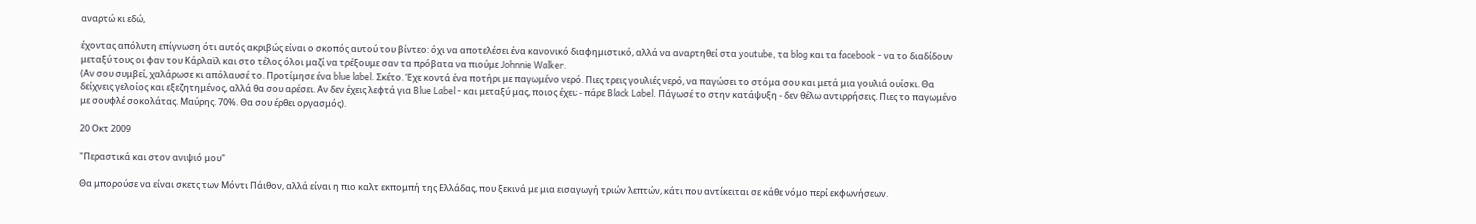αναρτώ κι εδώ,

έχοντας απόλυτη επίγνωση ότι αυτός ακριβώς είναι ο σκοπός αυτού του βίντεο: όχι να αποτελέσει ένα κανονικό διαφημιστικό, αλλά να αναρτηθεί στα youtube, τα blog και τα facebook - να το διαδίδουν μεταξύ τους οι φαν του Κάρλαϊλ και στο τέλος όλοι μαζί να τρέξουμε σαν τα πρόβατα να πιούμε Johnnie Walker.
(Αν σου συμβεί, χαλάρωσε κι απόλαυσέ το. Προτίμησε ένα blue label. Σκέτο. Έχε κοντά ένα ποτήρι με παγωμένο νερό. Πιες τρεις γουλιές νερό, να παγώσει το στόμα σου και μετά μια γουλιά ουίσκι. Θα δείχνεις γελοίος και εξεζητημένος, αλλά θα σου αρέσει. Αν δεν έχεις λεφτά για Blue Label - και μεταξύ μας, ποιος έχει; - πάρε Black Label. Πάγωσέ το στην κατάψυξη - δεν θέλω αντιρρήσεις. Πιες το παγωμένο με σουφλέ σοκολάτας. Μαύρης. 70%. Θα σου έρθει οργασμός).

20 Οκτ 2009

"Περαστικά και στον ανιψιό μου"

Θα μπορούσε να είναι σκετς των Μόντι Πάιθον, αλλά είναι η πιο καλτ εκπομπή της Ελλάδας, που ξεκινά με μια εισαγωγή τριών λεπτών, κάτι που αντίκειται σε κάθε νόμο περί εκφωνήσεων.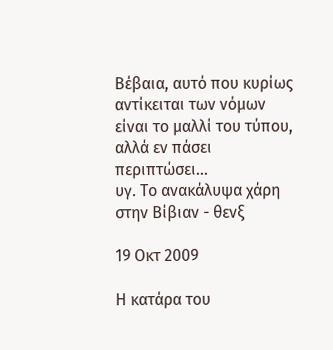Βέβαια, αυτό που κυρίως αντίκειται των νόμων είναι το μαλλί του τύπου, αλλά εν πάσει περιπτώσει...
υγ. Το ανακάλυψα χάρη στην Βίβιαν - θενξ

19 Οκτ 2009

Η κατάρα του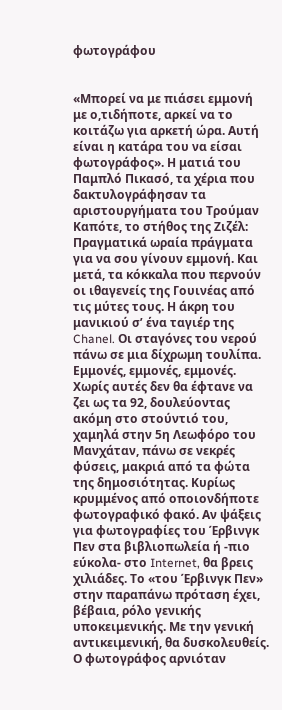φωτογράφου


«Μπορεί να με πιάσει εμμονή με ο,τιδήποτε, αρκεί να το κοιτάζω για αρκετή ώρα. Αυτή είναι η κατάρα του να είσαι φωτογράφος». Η ματιά του Παμπλό Πικασό, τα χέρια που δακτυλογράφησαν τα αριστουργήματα του Τρούμαν Καπότε, το στήθος της Ζιζέλ: Πραγματικά ωραία πράγματα για να σου γίνουν εμμονή. Και μετά, τα κόκκαλα που περνούν οι ιθαγενείς της Γουινέας από τις μύτες τους. Η άκρη του μανικιού σ’ ένα ταγιέρ της Chanel. Οι σταγόνες του νερού πάνω σε μια δίχρωμη τουλίπα. Εμμονές, εμμονές, εμμονές. Χωρίς αυτές δεν θα έφτανε να ζει ως τα 92, δουλεύοντας ακόμη στο στούντιό του, χαμηλά στην 5η Λεωφόρο του Μανχάταν, πάνω σε νεκρές φύσεις, μακριά από τα φώτα της δημοσιότητας. Κυρίως κρυμμένος από οποιονδήποτε φωτογραφικό φακό. Αν ψάξεις για φωτογραφίες του Έρβινγκ Πεν στα βιβλιοπωλεία ή -πιο εύκολα- στο Internet, θα βρεις χιλιάδες. Το «του Έρβινγκ Πεν» στην παραπάνω πρόταση έχει, βέβαια, ρόλο γενικής υποκειμενικής. Με την γενική αντικειμενική, θα δυσκολευθείς. Ο φωτογράφος αρνιόταν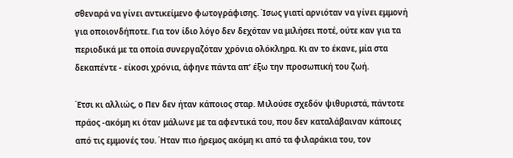σθεναρά να γίνει αντικείμενο φωτογράφισης. Ίσως γιατί αρνιόταν να γίνει εμμονή για οποιονδήποτε. Για τον ίδιο λόγο δεν δεχόταν να μιλήσει ποτέ, ούτε καν για τα περιοδικά με τα οποία συνεργαζόταν χρόνια ολόκληρα. Κι αν το έκανε, μία στα δεκαπέντε - είκοσι χρόνια, άφηνε πάντα απ’ έξω την προσωπική του ζωή.

Έτσι κι αλλιώς, ο Πεν δεν ήταν κάποιος σταρ. Μιλούσε σχεδόν ψιθυριστά, πάντοτε πράος -ακόμη κι όταν μάλωνε με τα αφεντικά του, που δεν καταλάβαιναν κάποιες από τις εμμονές του. Ήταν πιο ήρεμος ακόμη κι από τα φιλαράκια του, τον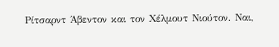Ρίτσαρντ Άβεντον και τον Χέλμουτ Νιούτον. Ναι,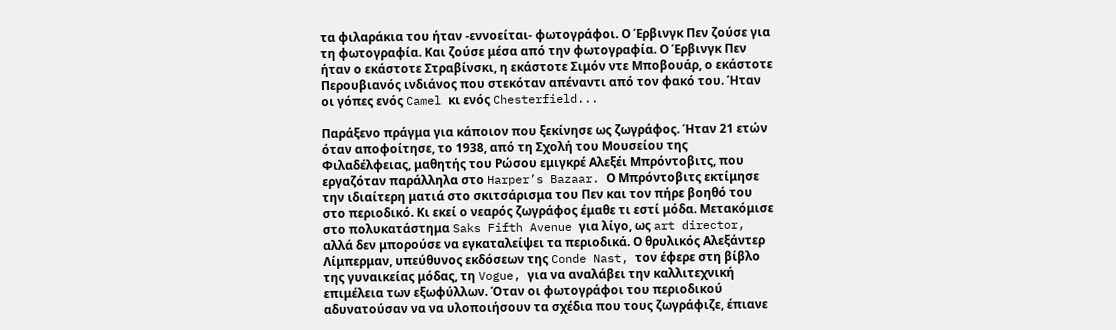τα φιλαράκια του ήταν -εννοείται- φωτογράφοι. Ο Έρβινγκ Πεν ζούσε για τη φωτογραφία. Και ζούσε μέσα από την φωτογραφία. Ο Έρβινγκ Πεν ήταν ο εκάστοτε Στραβίνσκι, η εκάστοτε Σιμόν ντε Μποβουάρ, ο εκάστοτε Περουβιανός ινδιάνος που στεκόταν απέναντι από τον φακό του. Ήταν οι γόπες ενός Camel κι ενός Chesterfield...

Παράξενο πράγμα για κάποιον που ξεκίνησε ως ζωγράφος. Ήταν 21 ετών όταν αποφοίτησε, το 1938, από τη Σχολή του Μουσείου της Φιλαδέλφειας, μαθητής του Ρώσου εμιγκρέ Αλεξέι Μπρόντοβιτς, που εργαζόταν παράλληλα στο Harper’s Bazaar. Ο Μπρόντοβιτς εκτίμησε την ιδιαίτερη ματιά στο σκιτσάρισμα του Πεν και τον πήρε βοηθό του στο περιοδικό. Κι εκεί ο νεαρός ζωγράφος έμαθε τι εστί μόδα. Μετακόμισε στο πολυκατάστημα Saks Fifth Avenue για λίγο, ως art director, αλλά δεν μπορούσε να εγκαταλείψει τα περιοδικά. Ο θρυλικός Αλεξάντερ Λίμπερμαν, υπεύθυνος εκδόσεων της Conde Nast, τον έφερε στη βίβλο της γυναικείας μόδας, τη Vogue, για να αναλάβει την καλλιτεχνική επιμέλεια των εξωφύλλων. Όταν οι φωτογράφοι του περιοδικού αδυνατούσαν να να υλοποιήσουν τα σχέδια που τους ζωγράφιζε, έπιανε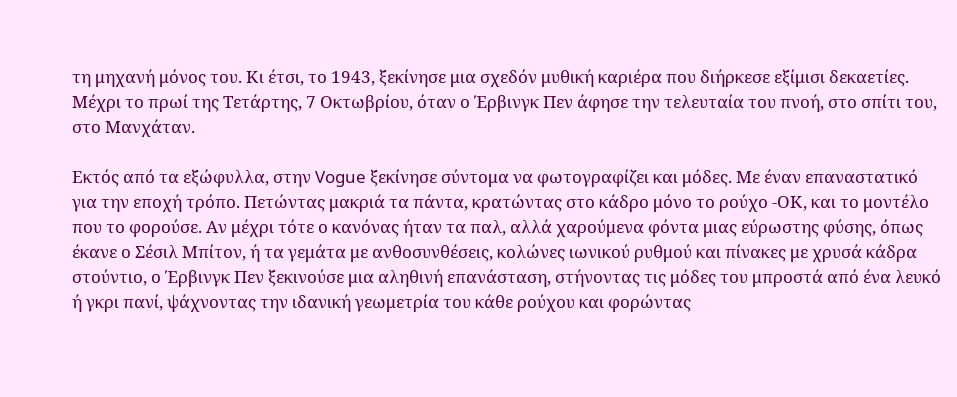τη μηχανή μόνος του. Κι έτσι, το 1943, ξεκίνησε μια σχεδόν μυθική καριέρα που διήρκεσε εξίμισι δεκαετίες. Μέχρι το πρωί της Τετάρτης, 7 Οκτωβρίου, όταν ο Έρβινγκ Πεν άφησε την τελευταία του πνοή, στο σπίτι του, στο Μανχάταν.

Εκτός από τα εξώφυλλα, στην Vogue ξεκίνησε σύντομα να φωτογραφίζει και μόδες. Με έναν επαναστατικό για την εποχή τρόπο. Πετώντας μακριά τα πάντα, κρατώντας στο κάδρο μόνο το ρούχο -ΟΚ, και το μοντέλο που το φορούσε. Αν μέχρι τότε ο κανόνας ήταν τα παλ, αλλά χαρούμενα φόντα μιας εύρωστης φύσης, όπως έκανε ο Σέσιλ Μπίτον, ή τα γεμάτα με ανθοσυνθέσεις, κολώνες ιωνικού ρυθμού και πίνακες με χρυσά κάδρα στούντιο, ο Έρβινγκ Πεν ξεκινούσε μια αληθινή επανάσταση, στήνοντας τις μόδες του μπροστά από ένα λευκό ή γκρι πανί, ψάχνοντας την ιδανική γεωμετρία του κάθε ρούχου και φορώντας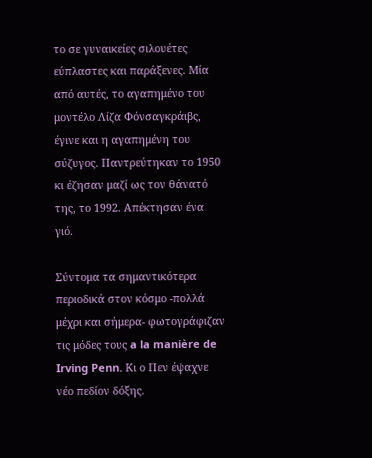το σε γυναικείες σιλουέτες εύπλαστες και παράξενες. Μία από αυτές, το αγαπημένο του μοντέλο Λίζα Φόνσαγκράιβς, έγινε και η αγαπημένη του σύζυγος. Παντρεύτηκαν το 1950 κι έζησαν μαζί ως τον θάνατό της, το 1992. Απέκτησαν ένα γιό.

Σύντομα τα σημαντικότερα περιοδικά στον κόσμο -πολλά μέχρι και σήμερα- φωτογράφιζαν τις μόδες τους a la manière de Irving Penn. Κι ο Πεν έψαχνε νέο πεδίον δόξης.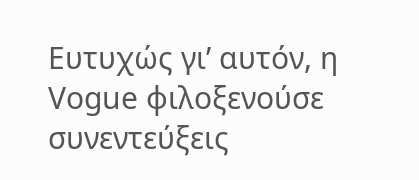Ευτυχώς γι’ αυτόν, η Vogue φιλοξενούσε συνεντεύξεις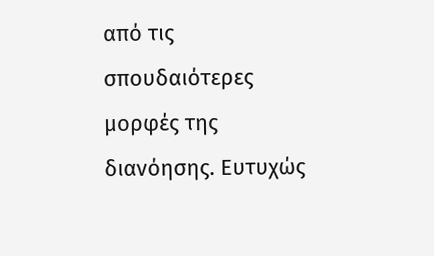από τις σπουδαιότερες μορφές της διανόησης. Ευτυχώς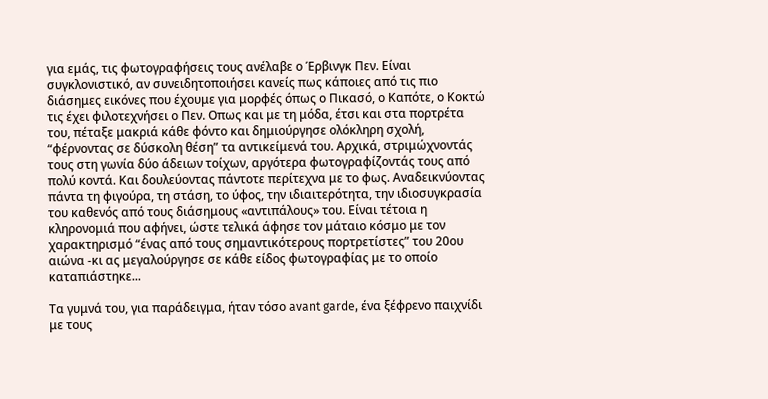για εμάς, τις φωτογραφήσεις τους ανέλαβε ο Έρβινγκ Πεν. Είναι συγκλονιστικό, αν συνειδητοποιήσει κανείς πως κάποιες από τις πιο διάσημες εικόνες που έχουμε για μορφές όπως ο Πικασό, ο Καπότε, ο Κοκτώ τις έχει φιλοτεχνήσει ο Πεν. Οπως και με τη μόδα, έτσι και στα πορτρέτα του, πέταξε μακριά κάθε φόντο και δημιούργησε ολόκληρη σχολή, “φέρνοντας σε δύσκολη θέση” τα αντικείμενά του. Αρχικά, στριμώχνοντάς τους στη γωνία δύο άδειων τοίχων, αργότερα φωτογραφίζοντάς τους από πολύ κοντά. Και δουλεύοντας πάντοτε περίτεχνα με το φως. Αναδεικνύοντας πάντα τη φιγούρα, τη στάση, το ύφος, την ιδιαιτερότητα, την ιδιοσυγκρασία του καθενός από τους διάσημους «αντιπάλους» του. Είναι τέτοια η κληρονομιά που αφήνει, ώστε τελικά άφησε τον μάταιο κόσμο με τον χαρακτηρισμό “ένας από τους σημαντικότερους πορτρετίστες” του 20ου αιώνα -κι ας μεγαλούργησε σε κάθε είδος φωτογραφίας με το οποίο καταπιάστηκε...

Τα γυμνά του, για παράδειγμα, ήταν τόσο avant garde, ένα ξέφρενο παιχνίδι με τους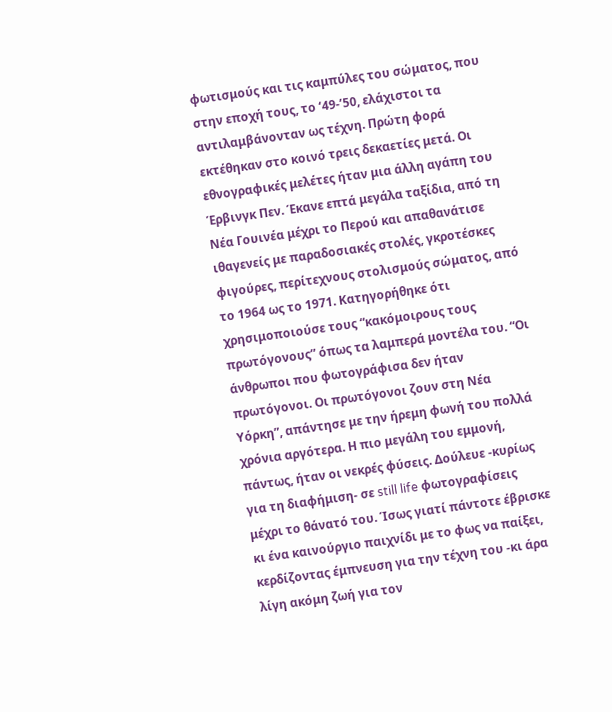φωτισμούς και τις καμπύλες του σώματος, που στην εποχή τους, το ‘49-’50, ελάχιστοι τα αντιλαμβάνονταν ως τέχνη. Πρώτη φορά εκτέθηκαν στο κοινό τρεις δεκαετίες μετά. Οι εθνογραφικές μελέτες ήταν μια άλλη αγάπη του Έρβινγκ Πεν. Έκανε επτά μεγάλα ταξίδια, από τη Νέα Γουινέα μέχρι το Περού και απαθανάτισε ιθαγενείς με παραδοσιακές στολές, γκροτέσκες φιγούρες, περίτεχνους στολισμούς σώματος, από το 1964 ως το 1971. Κατηγορήθηκε ότι χρησιμοποιούσε τους “κακόμοιρους τους πρωτόγονους” όπως τα λαμπερά μοντέλα του. “Οι άνθρωποι που φωτογράφισα δεν ήταν πρωτόγονοι. Οι πρωτόγονοι ζουν στη Νέα Υόρκη”, απάντησε με την ήρεμη φωνή του πολλά χρόνια αργότερα. Η πιο μεγάλη του εμμονή, πάντως, ήταν οι νεκρές φύσεις. Δούλευε -κυρίως για τη διαφήμιση- σε still life φωτογραφίσεις μέχρι το θάνατό του. Ίσως γιατί πάντοτε έβρισκε κι ένα καινούργιο παιχνίδι με το φως να παίξει, κερδίζοντας έμπνευση για την τέχνη του -κι άρα λίγη ακόμη ζωή για τον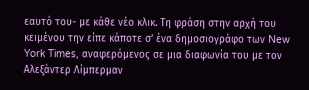εαυτό του- με κάθε νέο κλικ. Τη φράση στην αρχή του κειμένου την είπε κάποτε σ’ ένα δημοσιογράφο των New York Times, αναφερόμενος σε μια διαφωνία του με τον Αλεξάντερ Λίμπερμαν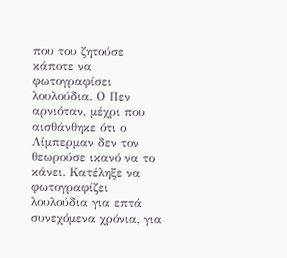που του ζητούσε κάποτε να φωτογραφίσει λουλούδια. Ο Πεν αρνιόταν, μέχρι που αισθάνθηκε ότι ο Λίμπερμαν δεν τον θεωρούσε ικανό να το κάνει. Κατέληξε να φωτογραφίζει λουλούδια για επτά συνεχόμενα χρόνια, για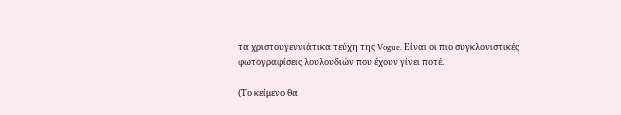τα χριστουγεννιάτικα τεύχη της Vogue. Είναι οι πιο συγκλονιστικές φωτογραφίσεις λουλουδιών που έχουν γίνει ποτέ.

(Το κείμενο θα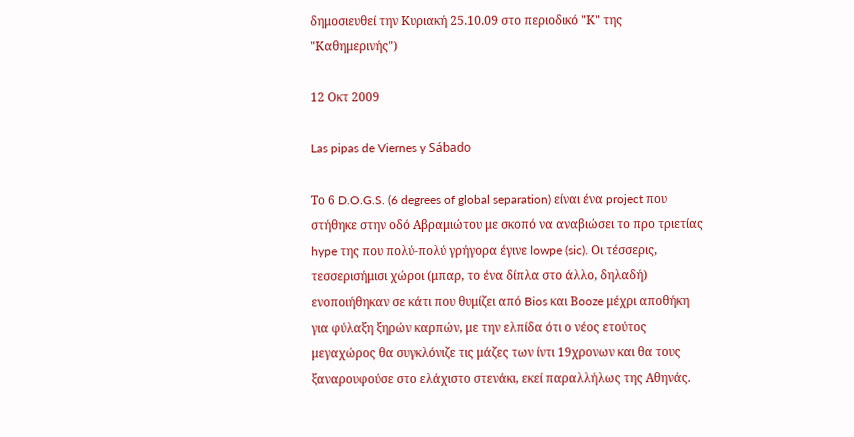δημοσιευθεί την Κυριακή 25.10.09 στο περιοδικό "Κ" της "Καθημερινής")

12 Οκτ 2009

Las pipas de Viernes y Sábado

Το 6 D.O.G.S. (6 degrees of global separation) είναι ένα project που στήθηκε στην οδό Αβραμιώτου με σκοπό να αναβιώσει το προ τριετίας hype της που πολύ-πολύ γρήγορα έγινε lowpe (sic). Οι τέσσερις, τεσσερισήμισι χώροι (μπαρ, το ένα δίπλα στο άλλο, δηλαδή) ενοποιήθηκαν σε κάτι που θυμίζει από Bios και Βooze μέχρι αποθήκη για φύλαξη ξηρών καρπών, με την ελπίδα ότι ο νέος ετούτος μεγαχώρος θα συγκλόνιζε τις μάζες των ίντι 19χρονων και θα τους ξαναρουφούσε στο ελάχιστο στενάκι, εκεί παραλλήλως της Αθηνάς.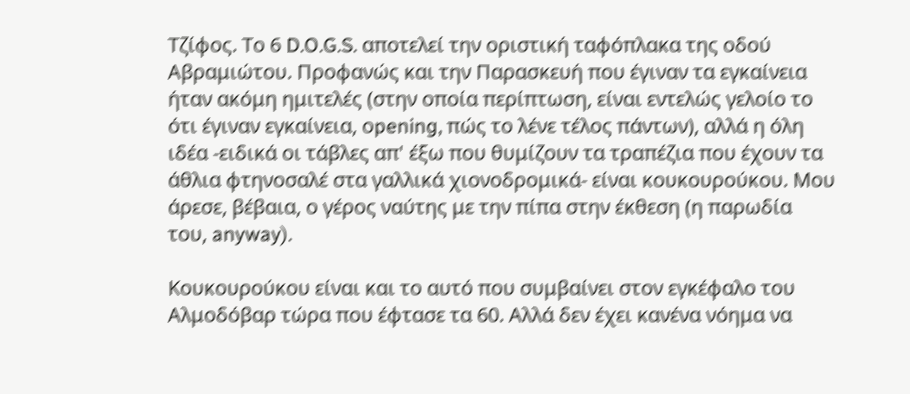Τζίφος. Το 6 D.O.G.S. αποτελεί την οριστική ταφόπλακα της οδού Αβραμιώτου. Προφανώς και την Παρασκευή που έγιναν τα εγκαίνεια ήταν ακόμη ημιτελές (στην οποία περίπτωση, είναι εντελώς γελοίο το ότι έγιναν εγκαίνεια, οpening, πώς το λένε τέλος πάντων), αλλά η όλη ιδέα -ειδικά οι τάβλες απ' έξω που θυμίζουν τα τραπέζια που έχουν τα άθλια φτηνοσαλέ στα γαλλικά χιονοδρομικά- είναι κουκουρούκου. Μου άρεσε, βέβαια, ο γέρος ναύτης με την πίπα στην έκθεση (η παρωδία του, anyway).

Kουκουρούκου είναι και το αυτό που συμβαίνει στον εγκέφαλο του Αλμοδόβαρ τώρα που έφτασε τα 60. Αλλά δεν έχει κανένα νόημα να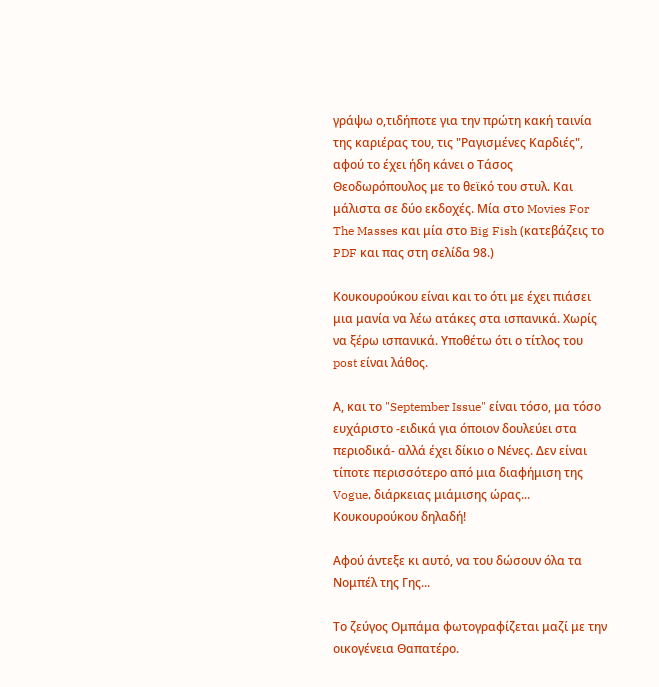γράψω ο,τιδήποτε για την πρώτη κακή ταινία της καριέρας του, τις "Ραγισμένες Καρδιές", αφού το έχει ήδη κάνει ο Τάσος Θεοδωρόπουλος με το θεϊκό του στυλ. Και μάλιστα σε δύο εκδοχές. Μία στο Movies For The Masses και μία στο Big Fish (κατεβάζεις το PDF και πας στη σελίδα 98.)

Κουκουρούκου είναι και το ότι με έχει πιάσει μια μανία να λέω ατάκες στα ισπανικά. Χωρίς να ξέρω ισπανικά. Υποθέτω ότι ο τίτλος του post είναι λάθος.

Α, και το "September Issue" είναι τόσο, μα τόσο ευχάριστο -ειδικά για όποιον δουλεύει στα περιοδικά- αλλά έχει δίκιο ο Νένες. Δεν είναι τίποτε περισσότερο από μια διαφήμιση της Vogue, διάρκειας μιάμισης ώρας... Κουκουρούκου δηλαδή!

Αφού άντεξε κι αυτό, να του δώσουν όλα τα Νομπέλ της Γης...

Το ζεύγος Ομπάμα φωτογραφίζεται μαζί με την οικογένεια Θαπατέρο.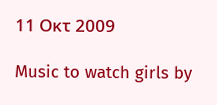11 Οκτ 2009

Music to watch girls by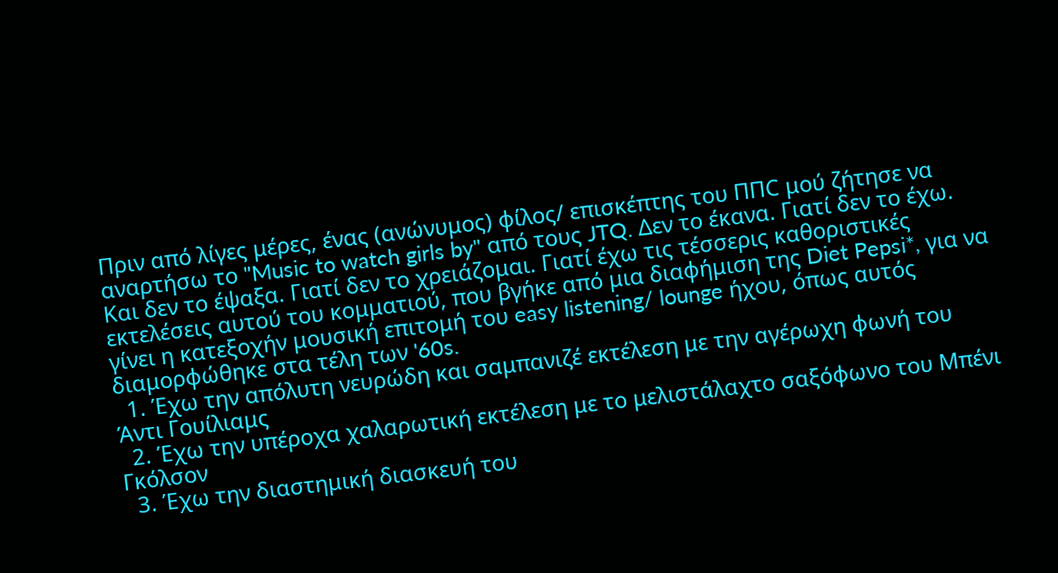Πριν από λίγες μέρες, ένας (ανώνυμος) φίλος/ επισκέπτης του ΠΠC μού ζήτησε να αναρτήσω το "Music to watch girls by" από τους JTQ. Δεν το έκανα. Γιατί δεν το έχω. Και δεν το έψαξα. Γιατί δεν το χρειάζομαι. Γιατί έχω τις τέσσερις καθοριστικές εκτελέσεις αυτού του κομματιού, που βγήκε από μια διαφήμιση της Diet Pepsi*, για να γίνει η κατεξοχήν μουσική επιτομή του easy listening/ lounge ήχου, όπως αυτός διαμορφώθηκε στα τέλη των '60s.
  1. Έχω την απόλυτη νευρώδη και σαμπανιζέ εκτέλεση με την αγέρωχη φωνή του Άντι Γουίλιαμς
  2. Έχω την υπέροχα χαλαρωτική εκτέλεση με το μελιστάλαχτο σαξόφωνο του Μπένι Γκόλσον
  3. Έχω την διαστημική διασκευή του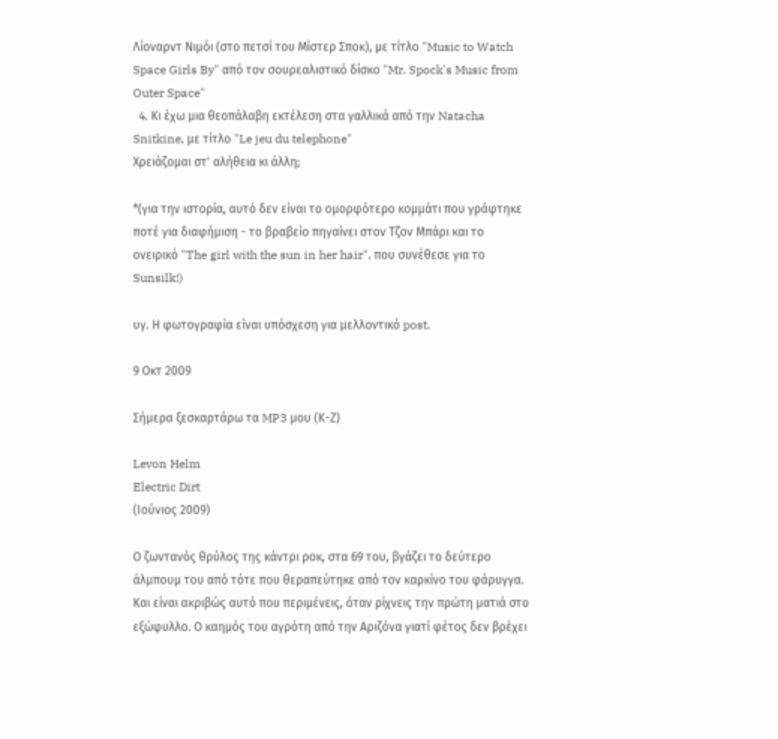Λίοναρντ Νιμόι (στο πετσί του Μίστερ Σποκ), με τίτλο "Music to Watch Space Girls By" από τον σουρεαλιστικό δίσκο "Mr. Spock's Music from Outer Space"
  4. Κι έχω μια θεοπάλαβη εκτέλεση στα γαλλικά από την Natacha Snitkine, με τίτλο "Le jeu du telephone"
Χρειάζομαι στ' αλήθεια κι άλλη;

*(για την ιστορία, αυτό δεν είναι το ομορφότερο κομμάτι που γράφτηκε ποτέ για διαφήμιση - το βραβείο πηγαίνει στον Τζον Μπάρι και τo ονειρικό "The girl with the sun in her hair", που συνέθεσε για το Sunsilk!)

υγ. Η φωτογραφία είναι υπόσχεση για μελλοντικό post.

9 Οκτ 2009

Σήμερα ξεσκαρτάρω τα MP3 μου (Κ-Ζ)

Levon Helm
Electric Dirt
(Ιούνιος 2009)

Ο ζωντανός θρύλος της κάντρι ροκ, στα 69 του, βγάζει το δεύτερο άλμπουμ του από τότε που θεραπεύτηκε από τον καρκίνο του φάρυγγα. Και είναι ακριβώς αυτό που περιμένεις, όταν ρίχνεις την πρώτη ματιά στο εξώφυλλο. Ο καημός του αγρότη από την Αριζόνα γιατί φέτος δεν βρέχει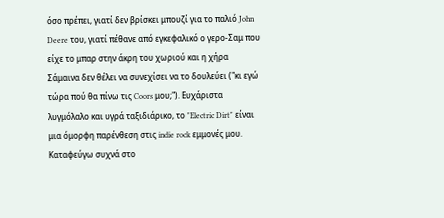όσο πρέπει, γιατί δεν βρίσκει μπουζί για το παλιό John Deere του, γιατί πέθανε από εγκεφαλικό ο γερο-Σαμ που είχε το μπαρ στην άκρη του χωριού και η χήρα Σάμαινα δεν θέλει να συνεχίσει να το δουλεύει ("κι εγώ τώρα πού θα πίνω τις Coors μου;"). Ευχάριστα λυγμόλαλο και υγρά ταξιδιάρικο, το "Electric Dirt" είναι μια όμορφη παρένθεση στις indie rock εμμονές μου. Καταφεύγω συχνά στο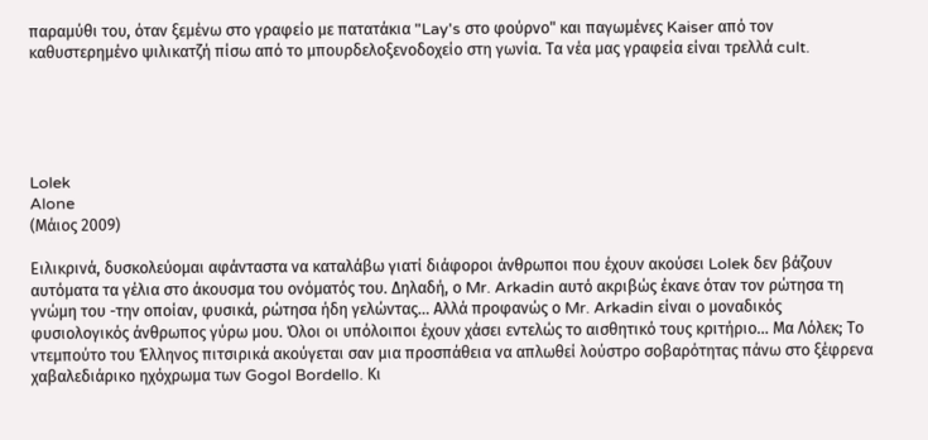παραμύθι του, όταν ξεμένω στο γραφείο με πατατάκια "Lay's στο φούρνο" και παγωμένες Kaiser από τον καθυστερημένο ψιλικατζή πίσω από το μπουρδελοξενοδοχείο στη γωνία. Τα νέα μας γραφεία είναι τρελλά cult.





Lolek
Alone
(Μάιος 2009)

Ειλικρινά, δυσκολεύομαι αφάνταστα να καταλάβω γιατί διάφοροι άνθρωποι που έχουν ακούσει Lolek δεν βάζουν αυτόματα τα γέλια στο άκουσμα του ονόματός του. Δηλαδή, ο Mr. Arkadin αυτό ακριβώς έκανε όταν τον ρώτησα τη γνώμη του -την οποίαν, φυσικά, ρώτησα ήδη γελώντας... Αλλά προφανώς ο Mr. Arkadin είναι ο μοναδικός φυσιολογικός άνθρωπος γύρω μου. Όλοι οι υπόλοιποι έχουν χάσει εντελώς το αισθητικό τους κριτήριο... Μα Λόλεκ; Το ντεμπούτο του Έλληνος πιτσιρικά ακούγεται σαν μια προσπάθεια να απλωθεί λούστρο σοβαρότητας πάνω στο ξέφρενα χαβαλεδιάρικο ηχόχρωμα των Gogol Bordello. Κι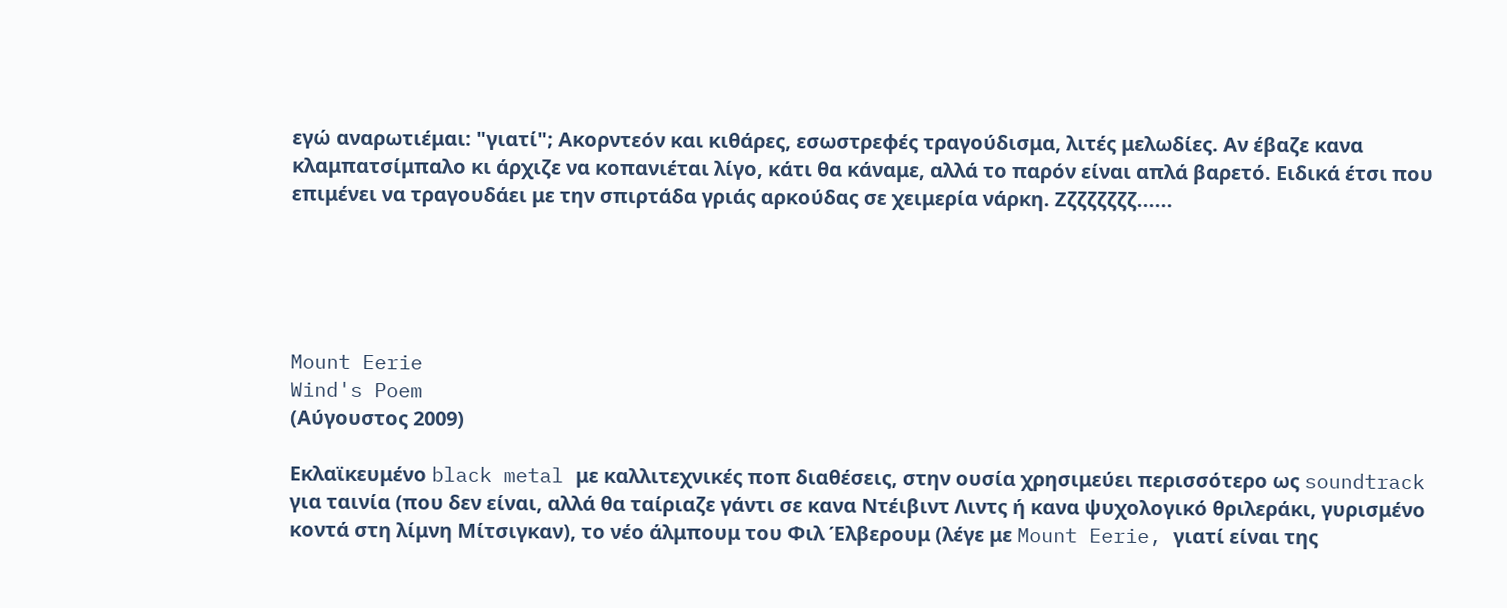εγώ αναρωτιέμαι: "γιατί"; Ακορντεόν και κιθάρες, εσωστρεφές τραγούδισμα, λιτές μελωδίες. Αν έβαζε κανα κλαμπατσίμπαλο κι άρχιζε να κοπανιέται λίγο, κάτι θα κάναμε, αλλά το παρόν είναι απλά βαρετό. Ειδικά έτσι που επιμένει να τραγουδάει με την σπιρτάδα γριάς αρκούδας σε χειμερία νάρκη. Ζζζζζζζζ......





Mount Eerie
Wind's Poem
(Αύγουστος 2009)

Εκλαϊκευμένο black metal με καλλιτεχνικές ποπ διαθέσεις, στην ουσία χρησιμεύει περισσότερο ως soundtrack για ταινία (που δεν είναι, αλλά θα ταίριαζε γάντι σε κανα Ντέιβιντ Λιντς ή κανα ψυχολογικό θριλεράκι, γυρισμένο κοντά στη λίμνη Μίτσιγκαν), το νέο άλμπουμ του Φιλ Έλβερουμ (λέγε με Mount Eerie, γιατί είναι της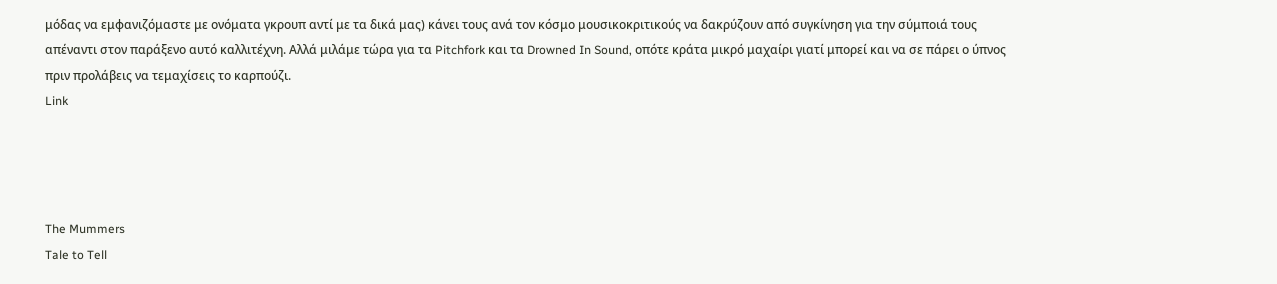μόδας να εμφανιζόμαστε με ονόματα γκρουπ αντί με τα δικά μας) κάνει τους ανά τον κόσμο μουσικοκριτικούς να δακρύζουν από συγκίνηση για την σύμποιά τους απέναντι στον παράξενο αυτό καλλιτέχνη. Αλλά μιλάμε τώρα για τα Pitchfork και τα Drowned In Sound, οπότε κράτα μικρό μαχαίρι γιατί μπορεί και να σε πάρει ο ύπνος πριν προλάβεις να τεμαχίσεις το καρπούζι.
Link




The Mummers
Tale to Tell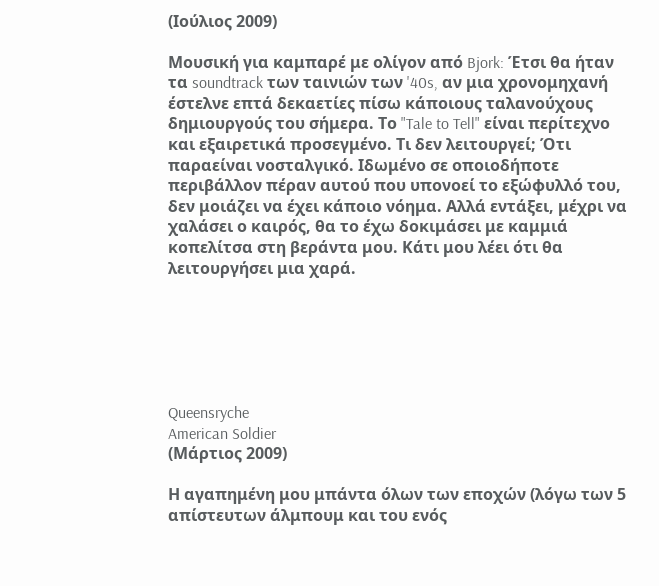(Ιούλιος 2009)

Μουσική για καμπαρέ με ολίγον από Bjork: Έτσι θα ήταν τα soundtrack των ταινιών των '40s, αν μια χρονομηχανή έστελνε επτά δεκαετίες πίσω κάποιους ταλανούχους δημιουργούς του σήμερα. Το "Tale to Tell" είναι περίτεχνο και εξαιρετικά προσεγμένο. Τι δεν λειτουργεί; Ότι παραείναι νοσταλγικό. Ιδωμένο σε οποιοδήποτε περιβάλλον πέραν αυτού που υπονοεί το εξώφυλλό του, δεν μοιάζει να έχει κάποιο νόημα. Αλλά εντάξει, μέχρι να χαλάσει ο καιρός, θα το έχω δοκιμάσει με καμμιά κοπελίτσα στη βεράντα μου. Κάτι μου λέει ότι θα λειτουργήσει μια χαρά.






Queensryche
American Soldier
(Μάρτιος 2009)

Η αγαπημένη μου μπάντα όλων των εποχών (λόγω των 5 απίστευτων άλμπουμ και του ενός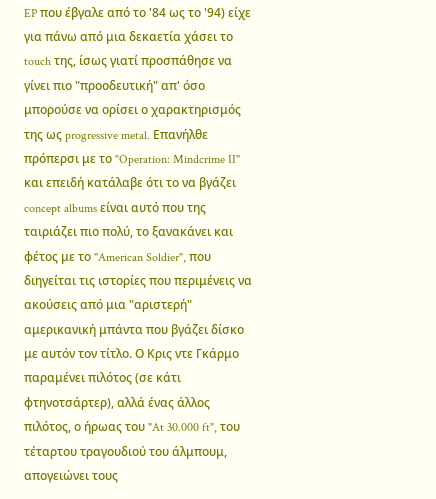EP που έβγαλε από το '84 ως το '94) είχε για πάνω από μια δεκαετία χάσει το touch της, ίσως γιατί προσπάθησε να γίνει πιο "προοδευτική" απ' όσο μπορούσε να ορίσει ο χαρακτηρισμός της ως progressive metal. Επανήλθε πρόπερσι με το "Operation: Mindcrime II" και επειδή κατάλαβε ότι το να βγάζει concept albums είναι αυτό που της ταιριάζει πιο πολύ, το ξανακάνει και φέτος με το "American Soldier", που διηγείται τις ιστορίες που περιμένεις να ακούσεις από μια "αριστερή" αμερικανική μπάντα που βγάζει δίσκο με αυτόν τον τίτλο. Ο Κρις ντε Γκάρμο παραμένει πιλότος (σε κάτι φτηνοτσάρτερ), αλλά ένας άλλος πιλότος, ο ήρωας του "At 30.000 ft", του τέταρτου τραγουδιού του άλμπουμ, απογειώνει τους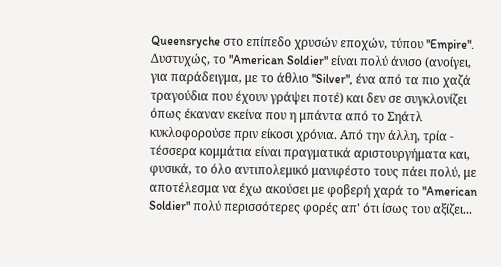Queensryche στο επίπεδο χρυσών εποχών, τύπου "Empire". Δυστυχώς, το "American Soldier" είναι πολύ άνισο (ανοίγει, για παράδειγμα, με το άθλιο "Silver", ένα από τα πιο χαζά τραγούδια που έχουν γράψει ποτέ) και δεν σε συγκλονίζει όπως έκαναν εκείνα που η μπάντα από το Σηάτλ κυκλοφορούσε πριν είκοσι χρόνια. Από την άλλη, τρία - τέσσερα κομμάτια είναι πραγματικά αριστουργήματα και, φυσικά, το όλο αντιπολεμικό μανιφέστο τους πάει πολύ, με αποτέλεσμα να έχω ακούσει με φοβερή χαρά το "American Soldier" πολύ περισσότερες φορές απ' ότι ίσως του αξίζει...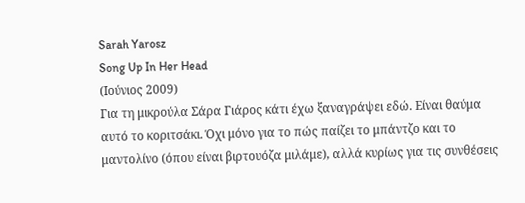Sarah Yarosz
Song Up In Her Head
(Ιούνιος 2009)
Για τη μικρούλα Σάρα Γιάρος κάτι έχω ξαναγράψει εδώ. Είναι θαύμα αυτό το κοριτσάκι. Όχι μόνο για το πώς παίζει το μπάντζο και το μαντολίνο (όπου είναι βιρτουόζα μιλάμε), αλλά κυρίως για τις συνθέσεις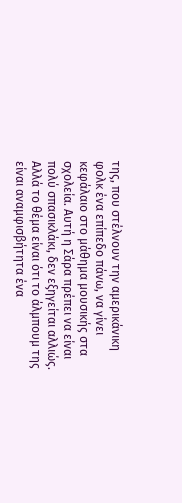της, που στέλνουν την αμερικάνικη φολκ ένα επίπεδο πάνω, να γίνει κεφάλαιο στο μάθημα μουσικής στα σχολεία. Αυτή η Σάρα πρέπει να είναι πολύ σπασικλάκι, δεν εξηγείται αλλιώς. Αλλά το θέμα είναι ότι το άλμπουμ της είναι αναμφισβήτητα ένα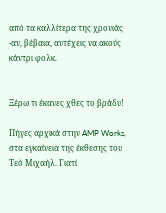από τα καλλίτερα της χρονιάς -αν, βέβαια, αντέχεις να ακούς κάντρι φολκ.


Ξέρω τι έκανες χθες το βράδυ!

Πήγες αρχικά στην AMP Works, στα εγκαίνεια της έκθεσης του Τεό Μιχαήλ. Γιατί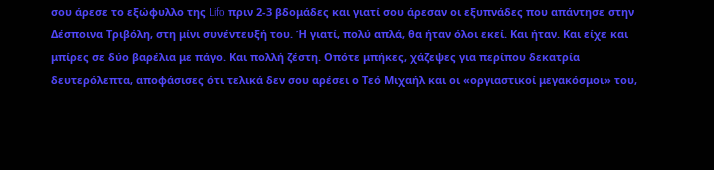σου άρεσε το εξώφυλλο της Lifo πριν 2-3 βδομάδες και γιατί σου άρεσαν οι εξυπνάδες που απάντησε στην Δέσποινα Τριβόλη, στη μίνι συνέντευξή του. Ή γιατί, πολύ απλά, θα ήταν όλοι εκεί. Και ήταν. Και είχε και μπίρες σε δύο βαρέλια με πάγο. Και πολλή ζέστη. Οπότε μπήκες, χάζεψες για περίπου δεκατρία δευτερόλεπτα, αποφάσισες ότι τελικά δεν σου αρέσει ο Τεό Μιχαήλ και οι «οργιαστικοί μεγακόσμοι» του,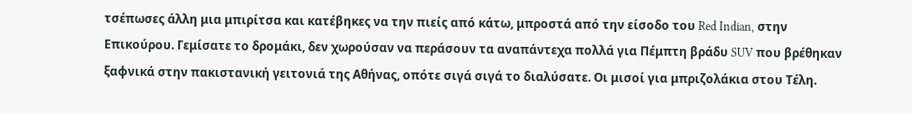τσέπωσες άλλη μια μπιρίτσα και κατέβηκες να την πιείς από κάτω, μπροστά από την είσοδο του Red Indian, στην Επικούρου. Γεμίσατε το δρομάκι, δεν χωρούσαν να περάσουν τα αναπάντεχα πολλά για Πέμπτη βράδυ SUV που βρέθηκαν ξαφνικά στην πακιστανική γειτονιά της Αθήνας, οπότε σιγά σιγά το διαλύσατε. Οι μισοί για μπριζολάκια στου Τέλη.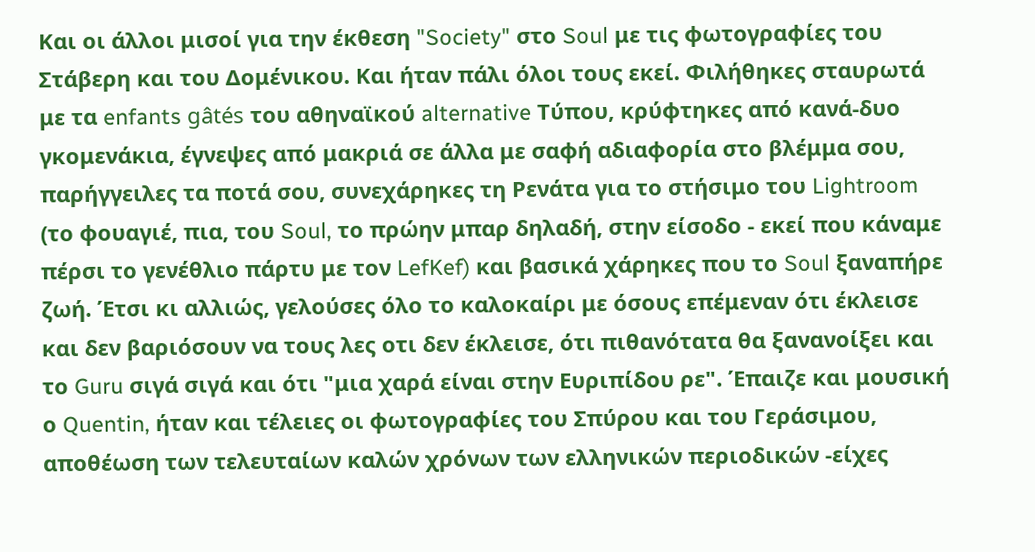Και οι άλλοι μισοί για την έκθεση "Society" στο Soul με τις φωτογραφίες του Στάβερη και του Δομένικου. Και ήταν πάλι όλοι τους εκεί. Φιλήθηκες σταυρωτά με τα enfants gâtés του αθηναϊκού alternative Τύπου, κρύφτηκες από κανά-δυο γκομενάκια, έγνεψες από μακριά σε άλλα με σαφή αδιαφορία στο βλέμμα σου, παρήγγειλες τα ποτά σου, συνεχάρηκες τη Ρενάτα για το στήσιμο του Lightroom (το φουαγιέ, πια, του Soul, το πρώην μπαρ δηλαδή, στην είσοδο - εκεί που κάναμε πέρσι το γενέθλιο πάρτυ με τον LefKef) και βασικά χάρηκες που το Soul ξαναπήρε ζωή. Έτσι κι αλλιώς, γελούσες όλο το καλοκαίρι με όσους επέμεναν ότι έκλεισε και δεν βαριόσουν να τους λες οτι δεν έκλεισε, ότι πιθανότατα θα ξανανοίξει και το Guru σιγά σιγά και ότι "μια χαρά είναι στην Ευριπίδου ρε". Έπαιζε και μουσική ο Quentin, ήταν και τέλειες οι φωτογραφίες του Σπύρου και του Γεράσιμου, αποθέωση των τελευταίων καλών χρόνων των ελληνικών περιοδικών -είχες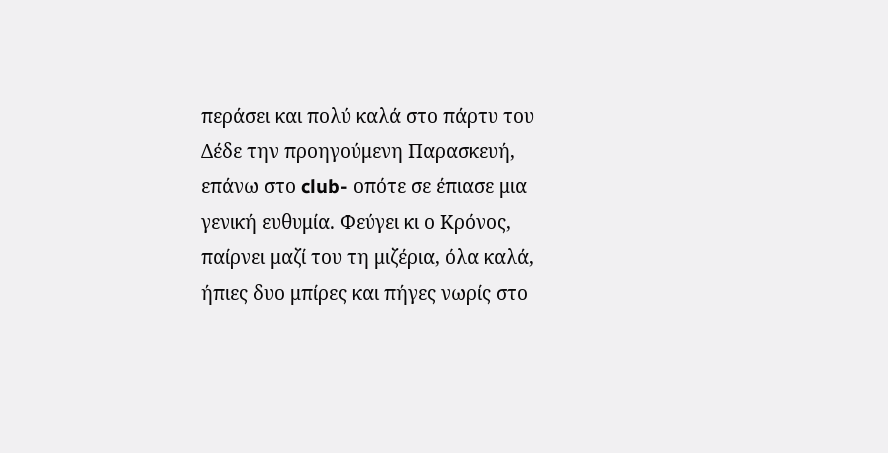περάσει και πολύ καλά στο πάρτυ του Δέδε την προηγούμενη Παρασκευή, επάνω στο club- οπότε σε έπιασε μια γενική ευθυμία. Φεύγει κι ο Κρόνος, παίρνει μαζί του τη μιζέρια, όλα καλά, ήπιες δυο μπίρες και πήγες νωρίς στο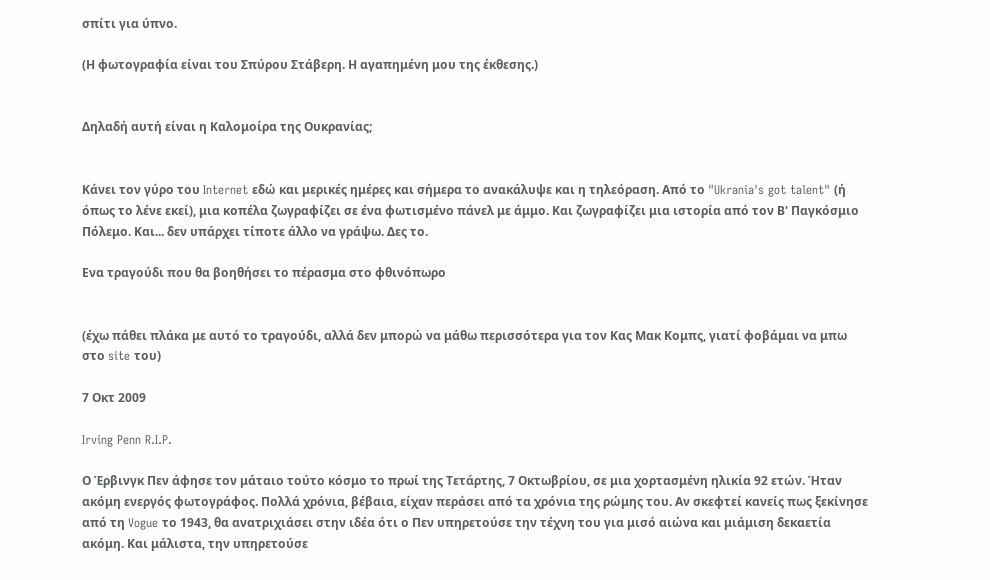σπίτι για ύπνο.

(Η φωτογραφία είναι του Σπύρου Στάβερη. Η αγαπημένη μου της έκθεσης.)


Δηλαδή αυτή είναι η Καλομοίρα της Ουκρανίας;


Κάνει τον γύρο του Internet εδώ και μερικές ημέρες και σήμερα το ανακάλυψε και η τηλεόραση. Από το "Ukrania's got talent" (ή όπως το λένε εκεί), μια κοπέλα ζωγραφίζει σε ένα φωτισμένο πάνελ με άμμο. Και ζωγραφίζει μια ιστορία από τον Β' Παγκόσμιο Πόλεμο. Και... δεν υπάρχει τίποτε άλλο να γράψω. Δες το.

Ενα τραγούδι που θα βοηθήσει το πέρασμα στο φθινόπωρο


(έχω πάθει πλάκα με αυτό το τραγούδι, αλλά δεν μπορώ να μάθω περισσότερα για τον Κας Μακ Κομπς, γιατί φοβάμαι να μπω στο site του)

7 Οκτ 2009

Irving Penn R.I.P.

Ο Έρβινγκ Πεν άφησε τον μάταιο τούτο κόσμο το πρωί της Τετάρτης, 7 Οκτωβρίου, σε μια χορτασμένη ηλικία 92 ετών. Ήταν ακόμη ενεργός φωτογράφος. Πολλά χρόνια, βέβαια, είχαν περάσει από τα χρόνια της ρώμης του. Αν σκεφτεί κανείς πως ξεκίνησε από τη Vogue το 1943, θα ανατριχιάσει στην ιδέα ότι ο Πεν υπηρετούσε την τέχνη του για μισό αιώνα και μιάμιση δεκαετία ακόμη. Και μάλιστα, την υπηρετούσε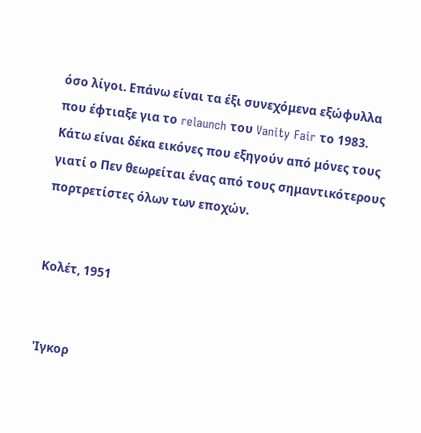όσο λίγοι. Επάνω είναι τα έξι συνεχόμενα εξώφυλλα που έφτιαξε για το relaunch του Vanity Fair το 1983. Κάτω είναι δέκα εικόνες που εξηγούν από μόνες τους γιατί ο Πεν θεωρείται ένας από τους σημαντικότερους πορτρετίστες όλων των εποχών.


Κολέτ, 1951


'Ιγκορ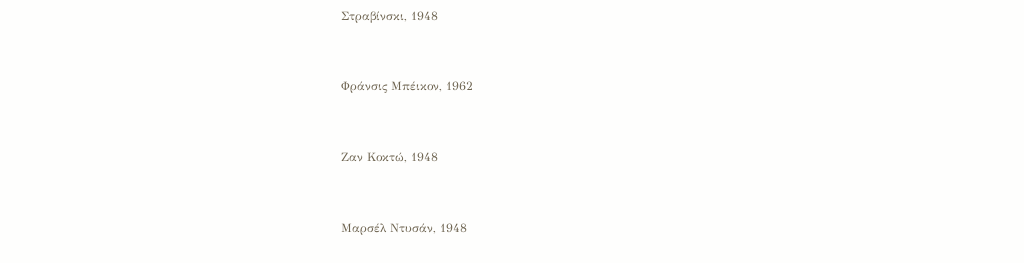Στραβίνσκι, 1948


Φράνσις Μπέικον, 1962


Ζαν Κοκτώ, 1948


Μαρσέλ Ντυσάν, 1948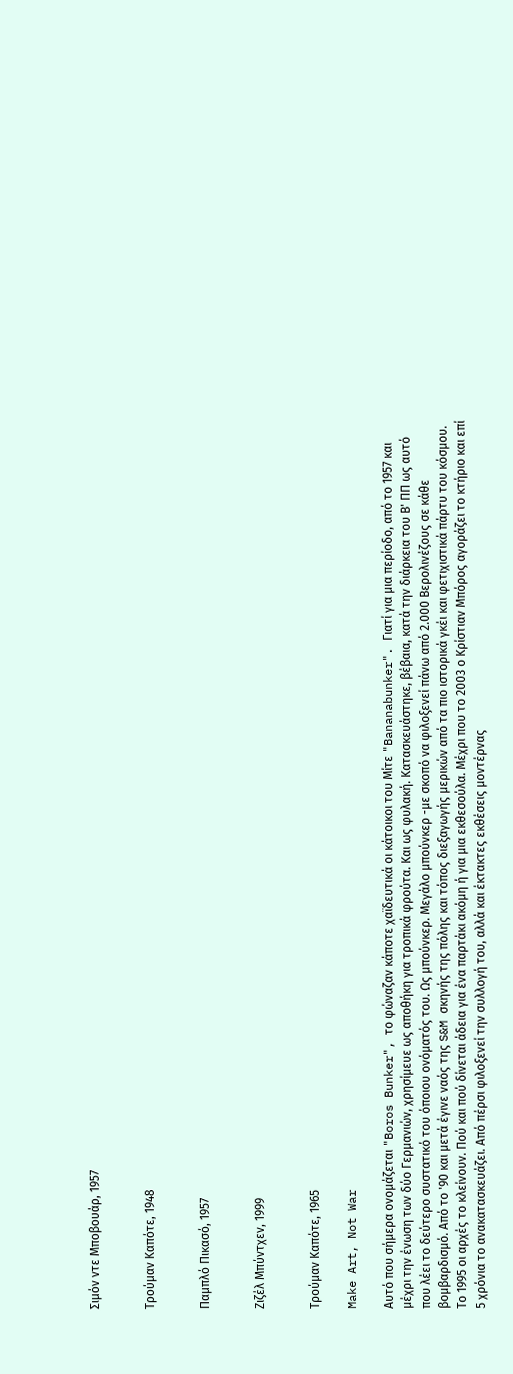Σιμόν ντε Μποβουάρ, 1957


Τρούμαν Καπότε, 1948


Παμπλό Πικασό, 1957


Ζιζέλ Μπύντχεν, 1999


Τρούμαν Καπότε, 1965

Make Art, Not War

Αυτό που σήμερα ονομάζεται "Boros Bunker", το φώναζαν κάποτε χαϊδευτικά οι κάτοικοι του Μίτε "Bananabunker". Γιατί για μια περίοδο, από το 1957 και μέχρι την ένωση των δύο Γερμανιών, χρησίμευε ως αποθήκη για τροπικά φρούτα. Και ως φυλακή. Κατασκευάστηκε, βέβαια, κατά την διάρκεια του Β' ΠΠ ως αυτό που λέει το δεύτερο συστατικό του όποιου ονόματός του. Ως μπούνκερ. Μεγάλο μπούνκερ -με σκοπό να φιλοξενεί πάνω από 2.000 Βερολινέζους σε κάθε βομβαρδισμό. Από το '90 και μετά έγινε ναός της S&M σκηνής της πόλης και τόπος διεξαγωγής μερικών από τα πιο ιστορικά γκέι και φετιχιστικά πάρτυ του κόσμου. Το 1995 οι αρχές το κλείνουν. Πού και πού δίνεται άδεια για ένα παρτάκι ακόμη ή για μια εκθεσούλα. Μέχρι που το 2003 ο Κρίστιαν Μπόρος αγοράζει το κτήριο και επί 5 χρόνια το ανακατασκευάζει. Από πέρσι φιλοξενεί την συλλογή του, αλλά και έκτακτες εκθέσεις μοντέρνας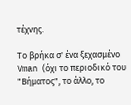τέχνης.

Το βρήκα σ' ένα ξεχασμένο Vman (όχι το περιοδικό του "Βήματος", το άλλο, το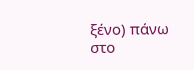ξένο) πάνω στο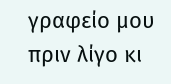γραφείο μου πριν λίγο κι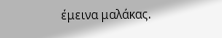έμεινα μαλάκας.